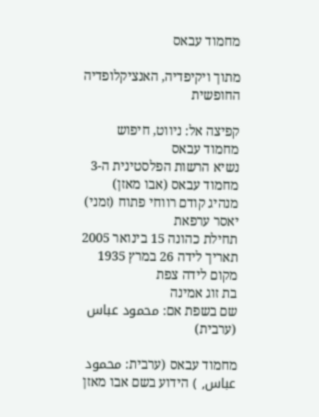מחמוד עבאס

מתוך ויקיפדיה, האנציקלופדיה החופשית

קפיצה אל: ניווט, חיפוש
מחמוד עבאס
נשיא הרשות הפלסטינית ה-3
מחמוד עבאס (אבו מאזן)
מנהיג קודם רווחי פתוח (זמני)
יאסר ערפאת
תחילת כהונה 15 בינואר 2005
תאריך לידה 26 במרץ 1935
מקום לידה צפת
בת זוג אמינה
שם בשפת אם: محمود عباس (ערבית)

מחמוד עבאס (ערבית: محمود عباس, ) הידוע בשם אבו מאזן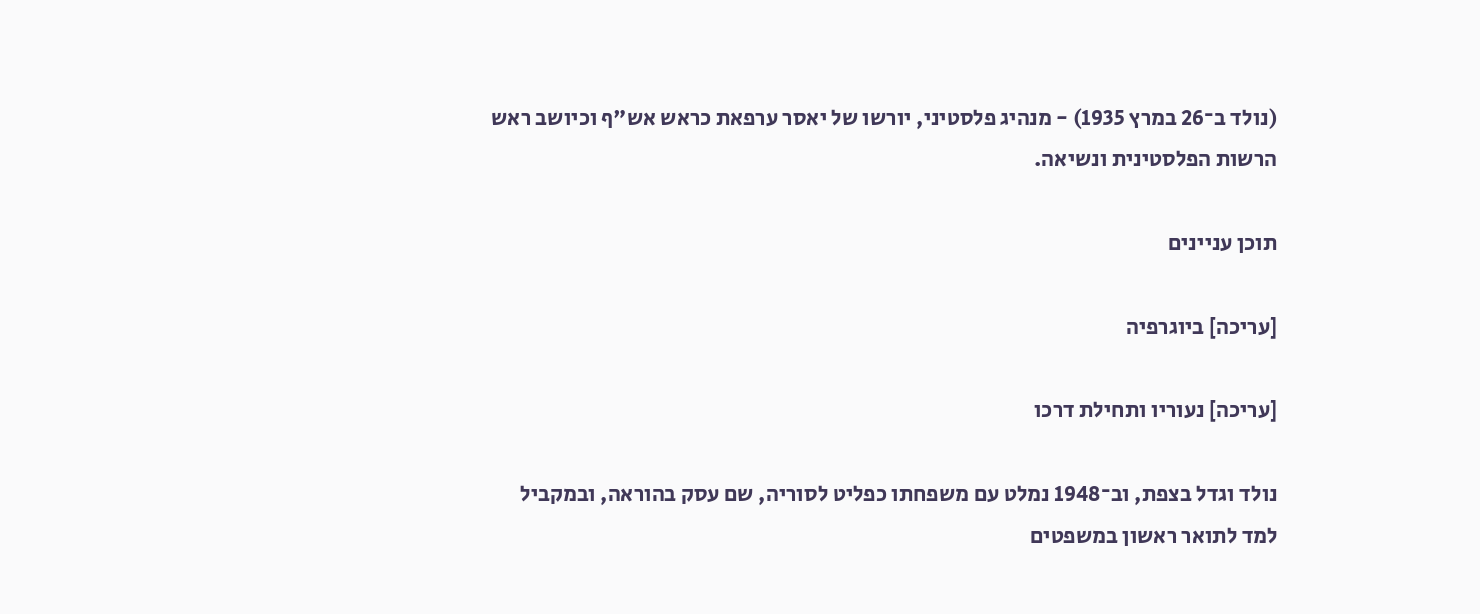(נולד ב־26 במרץ 1935) - מנהיג פלסטיני, יורשו של יאסר ערפאת כראש אש"ף וכיושב ראש הרשות הפלסטינית ונשיאה.

תוכן עניינים

[עריכה] ביוגרפיה

[עריכה] נעוריו ותחילת דרכו

נולד וגדל בצפת, וב־1948 נמלט עם משפחתו כפליט לסוריה, שם עסק בהוראה, ובמקביל למד לתואר ראשון במשפטים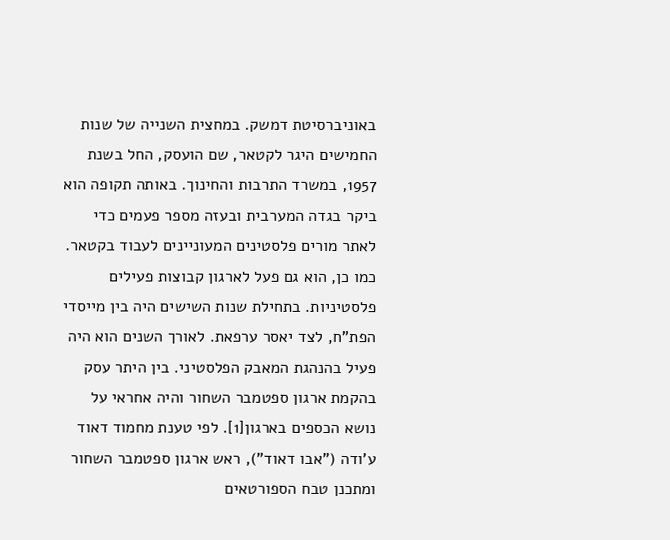באוניברסיטת דמשק. במחצית השנייה של שנות החמישים היגר לקטאר, שם הועסק, החל בשנת 1957, במשרד התרבות והחינוך. באותה תקופה הוא ביקר בגדה המערבית ובעזה מספר פעמים כדי לאתר מורים פלסטינים המעוניינים לעבוד בקטאר. כמו כן, הוא גם פעל לארגון קבוצות פעילים פלסטיניות. בתחילת שנות השישים היה בין מייסדי הפת"ח, לצד יאסר ערפאת. לאורך השנים הוא היה פעיל בהנהגת המאבק הפלסטיני. בין היתר עסק בהקמת ארגון ספטמבר השחור והיה אחראי על נושא הכספים בארגון[1]. לפי טענת מחמוד דאוד ע'ודה ("אבו דאוד"), ראש ארגון ספטמבר השחור ומתכנן טבח הספורטאים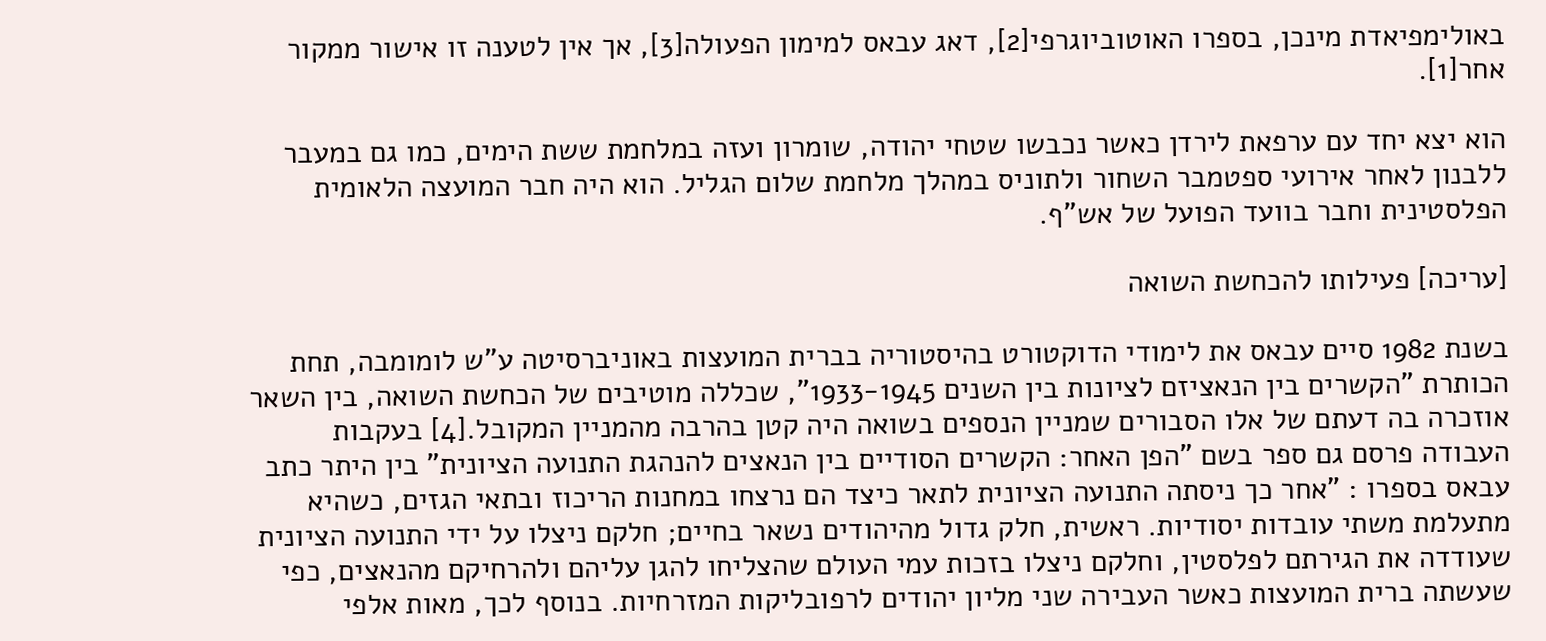באולימפיאדת מינכן, בספרו האוטוביוגרפי[2], דאג עבאס למימון הפעולה[3], אך אין לטענה זו אישור ממקור אחר[1].

הוא יצא יחד עם ערפאת לירדן כאשר נכבשו שטחי יהודה, שומרון ועזה במלחמת ששת הימים, כמו גם במעבר ללבנון לאחר אירועי ספטמבר השחור ולתוניס במהלך מלחמת שלום הגליל. הוא היה חבר המועצה הלאומית הפלסטינית וחבר בוועד הפועל של אש"ף.

[עריכה] פעילותו להכחשת השואה

בשנת 1982 סיים עבאס את לימודי הדוקטורט בהיסטוריה בברית המועצות באוניברסיטה ע"ש לומומבה, תחת הכותרת "הקשרים בין הנאציזם לציונות בין השנים 1933-1945", שכללה מוטיבים של הכחשת השואה, בין השאר אוזכרה בה דעתם של אלו הסבורים שמניין הנספים בשואה היה קטן בהרבה מהמניין המקובל.[4] בעקבות העבודה פרסם גם ספר בשם "הפן האחר: הקשרים הסודיים בין הנאצים להנהגת התנועה הציונית" בין היתר כתב עבאס בספרו : "אחר כך ניסתה התנועה הציונית לתאר כיצד הם נרצחו במחנות הריכוז ובתאי הגזים, כשהיא מתעלמת משתי עובדות יסודיות. ראשית, חלק גדול מהיהודים נשאר בחיים; חלקם ניצלו על ידי התנועה הציונית שעודדה את הגירתם לפלסטין, וחלקם ניצלו בזכות עמי העולם שהצליחו להגן עליהם ולהרחיקם מהנאצים, כפי שעשתה ברית המועצות כאשר העבירה שני מליון יהודים לרפובליקות המזרחיות. בנוסף לכך, מאות אלפי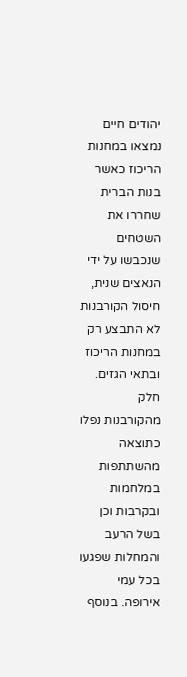יהודים חיים נמצאו במחנות הריכוז כאשר בנות הברית שחררו את השטחים שנכבשו על ידי הנאצים שנית, חיסול הקורבנות לא התבצע רק במחנות הריכוז ובתאי הגזים. חלק מהקורבנות נפלו כתוצאה מהשתתפות במלחמות ובקרבות וכן בשל הרעב והמחלות שפגעו בכל עמי אירופה. בנוסף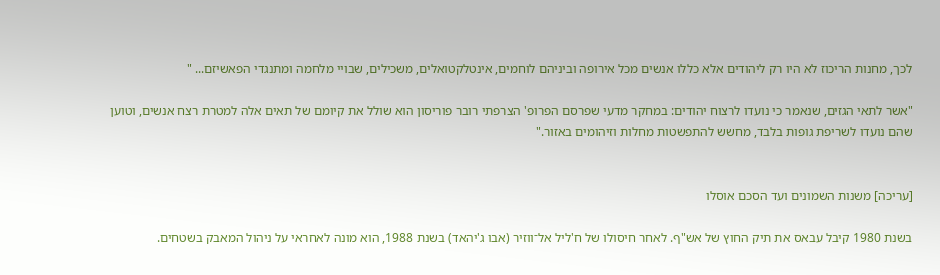לכך, מחנות הריכוז לא היו רק ליהודים אלא כללו אנשים מכל אירופה וביניהם לוחמים, אינטלקטואלים, משכילים, שבויי מלחמה ומתנגדי הפאשיזם... "

"אשר לתאי הגזים, שנאמר כי נועדו לרצוח יהודים: במחקר מדעי שפרסם הפרופ' הצרפתי רובר פוריסון הוא שולל את קיומם של תאים אלה למטרת רצח אנשים, וטוען שהם נועדו לשריפת גופות בלבד, מחשש להתפשטות מחלות וזיהומים באזור."


[עריכה] משנות השמונים ועד הסכם אוסלו

בשנת 1980 קיבל עבאס את תיק החוץ של אש"ף. לאחר חיסולו של ח'ליל אל־ווזיר (אבו ג'יהאד) בשנת 1988, הוא מונה לאחראי על ניהול המאבק בשטחים.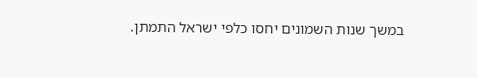במשך שנות השמונים יחסו כלפי ישראל התמתן.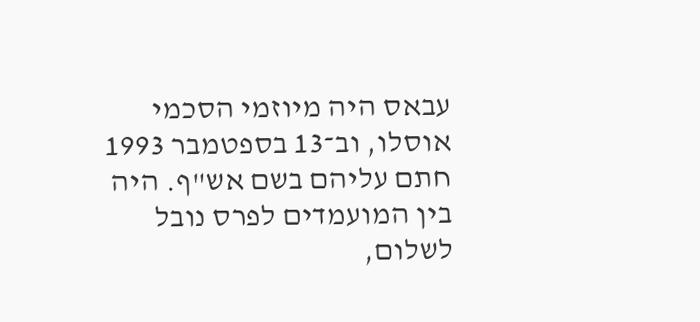עבאס היה מיוזמי הסכמי אוסלו, וב־13 בספטמבר 1993 חתם עליהם בשם אש"ף. היה בין המועמדים לפרס נובל לשלום,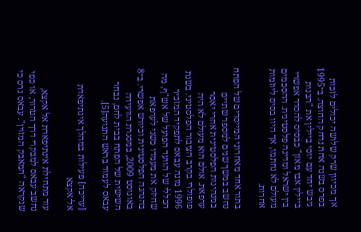אך מכיוון שרק שלושה יכולים לזכות בפרס בשנה אחת נדחק החוצה. ב־1995 גיבש יחד עם יוסי ביילין את "הבנות ביילין אבו מאזן" כבסיס להסדר אפשרי בין ישראל ומדינה פלסטינית. ההסכמים מעולם לא נחתמו, אך היוו בסיס ליוזמות אחרות.

בתור אחד מאחרוני המייסדים של הפתח נחשב במשך שנים למספר שתיים במנהיגות הפלסטינית אחרי יאסר ערפאת. אולם הוא מעולם לא היה פופולרי בקרב הציבור הפלסטיני. בשנת 1996 מונה עבאס לתפקיד המזכיר הכללי של הוועד הפועל של אש"ף, מה שחיזק את מעמדו כשני לערפאת בהנהגה הפלסטינית וכיורש אפשרי. ב־8 באוגוסט 2009, במסגרת הוועידה השישית של הפתח בבית לחם, נבחר עבאס לעמוד בראש התנועה[5].

[עריכה] פעילות במהלך אינתיפאדת אל־אקצא

עוד מתחילת אינתיפאדת אל אקצא, נחשב עבאס למבקרי דרך הטרור, או כפי שנקראה "המאבק המזוין". עבאס גרס כי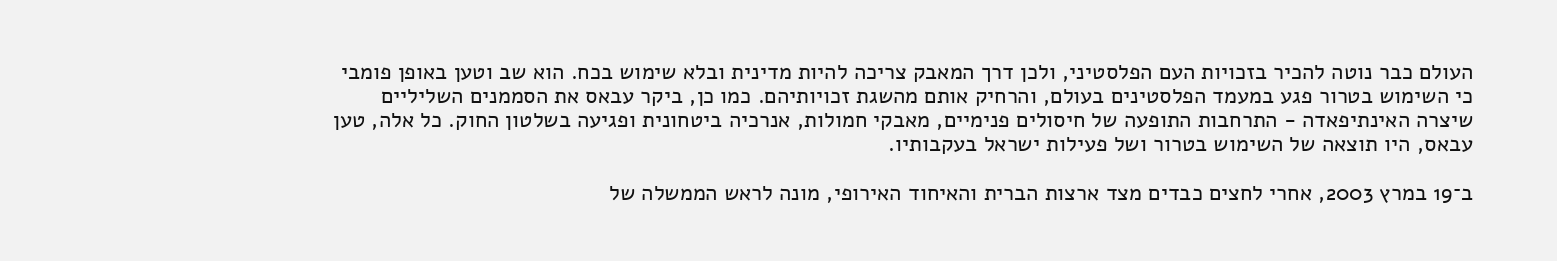העולם כבר נוטה להכיר בזכויות העם הפלסטיני, ולכן דרך המאבק צריכה להיות מדינית ובלא שימוש בכח. הוא שב וטען באופן פומבי כי השימוש בטרור פגע במעמד הפלסטינים בעולם, והרחיק אותם מהשגת זכויותיהם. כמו כן, ביקר עבאס את הסממנים השליליים שיצרה האינתיפאדה - התרחבות התופעה של חיסולים פנימיים, מאבקי חמולות, אנרכיה ביטחונית ופגיעה בשלטון החוק. כל אלה, טען עבאס, היו תוצאה של השימוש בטרור ושל פעילות ישראל בעקבותיו.

ב־19 במרץ 2003, אחרי לחצים כבדים מצד ארצות הברית והאיחוד האירופי, מונה לראש הממשלה של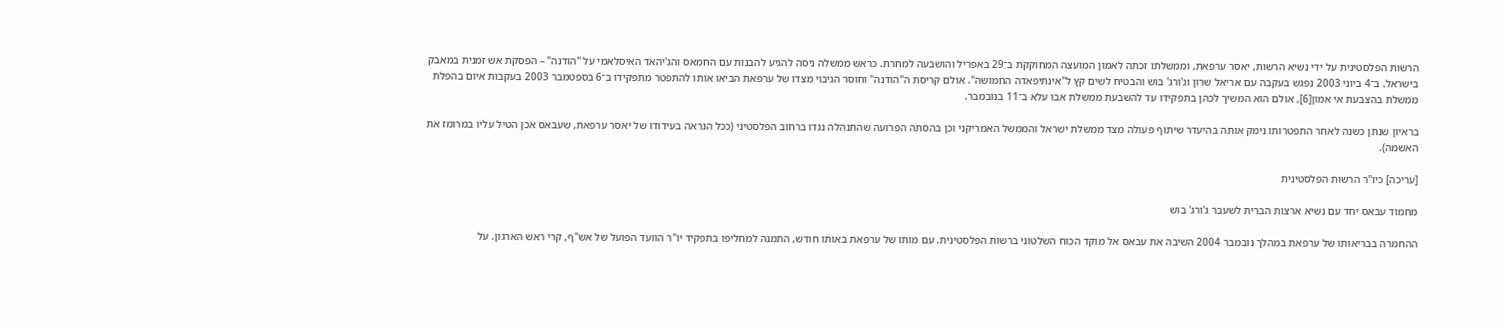הרשות הפלסטינית על ידי נשיא הרשות, יאסר ערפאת, וממשלתו זכתה לאמון המועצה המחוקקת ב־29 באפריל והושבעה למחרת. כראש ממשלה ניסה להגיע להבנות עם החמאס והג'יהאד האיסלאמי על "הודנה" – הפסקת אש זמנית במאבק בישראל. ב־4 ביוני 2003 נפגש בעקבה עם אריאל שרון וג'ורג' בוש והבטיח לשים קץ ל"אינתיפאדה החמושה". אולם קריסת ה"הודנה" וחוסר הגיבוי מצדו של ערפאת הביאו אותו להתפטר מתפקידו ב־6 בספטמבר 2003 בעקבות איום בהפלת ממשלת בהצבעת אי אמון[6], אולם הוא המשיך לכהן בתפקידו עד להשבעת ממשלת אבו עלא ב־11 בנובמבר.

בראיון שנתן כשנה לאחר התפטרותו נימק אותה בהיעדר שיתוף פעולה מצד ממשלת ישראל והממשל האמריקני וכן בהסתה הפרועה שהתנהלה נגדו ברחוב הפלסטיני (ככל הנראה בעידודו של יאסר ערפאת, שעבאס אכן הטיל עליו במרומז את האשמה).

[עריכה] כיו"ר הרשות הפלסטינית

מחמוד עבאס יחד עם נשיא ארצות הברית לשעבר ג'ורג' בוש

ההחמרה בבריאותו של ערפאת במהלך נובמבר 2004 השיבה את עבאס אל מוקד הכוח השלטוני ברשות הפלסטינית. עם מותו של ערפאת באותו חודש, התמנה למחליפו בתפקיד יו"ר הוועד הפועל של אש"ף, קרי ראש הארגון. על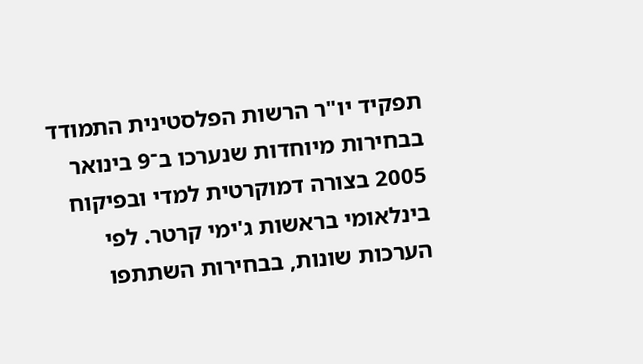תפקיד יו"ר הרשות הפלסטינית התמודד בבחירות מיוחדות שנערכו ב־9 בינואר 2005 בצורה דמוקרטית למדי ובפיקוח בינלאומי בראשות ג'ימי קרטר. לפי הערכות שונות, בבחירות השתתפו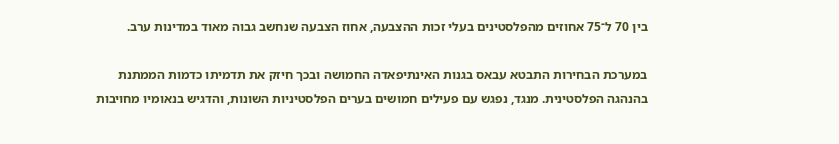בין 70 ל־75 אחוזים מהפלסטינים בעלי זכות ההצבעה, אחוז הצבעה שנחשב גבוה מאוד במדינות ערב.

במערכת הבחירות התבטא עבאס בגנות האינתיפאדה החמושה ובכך חיזק את תדמיתו כדמות הממתנת בהנהגה הפלסטינית. מנגד, נפגש עם פעילים חמושים בערים הפלסטיניות השונות, והדגיש בנאומיו מחויבות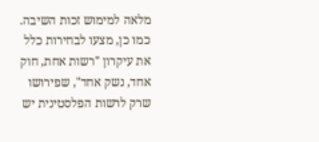מלאה למימוש זכות השיבה. כמו כן, מצעו לבחירות כלל את עיקרון "רשות אחת, חוק אחד, נשק אחד", שפירושו שרק לרשות הפלסטינית יש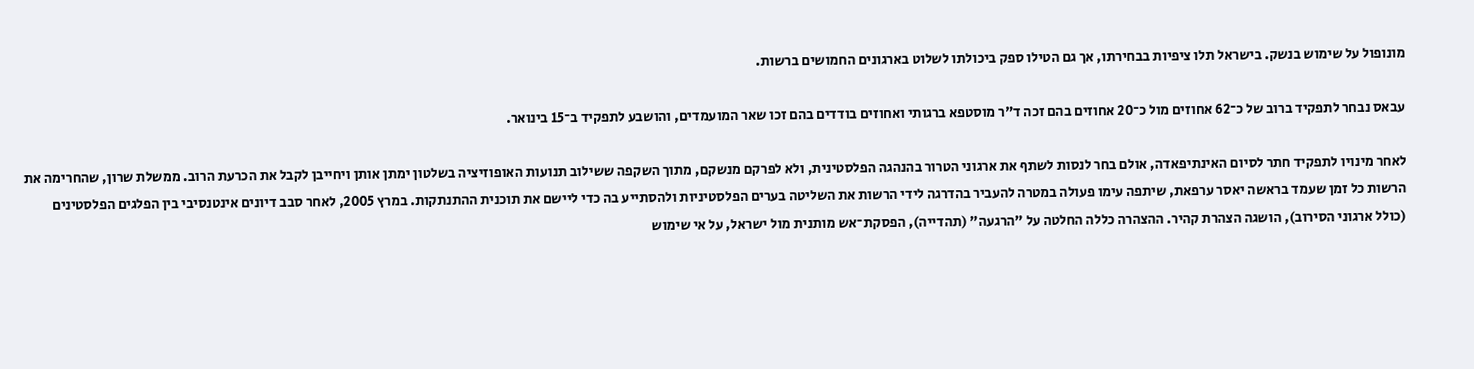מונופול על שימוש בנשק. בישראל תלו ציפיות בבחירתו, אך גם הטילו ספק ביכולתו לשלוט בארגונים החמושים ברשות.

עבאס נבחר לתפקיד ברוב של כ־62 אחוזים מול כ־20 אחוזים בהם זכה ד"ר מוסטפא ברגותי ואחוזים בודדים בהם זכו שאר המועמדים, והושבע לתפקיד ב־15 בינואר.

לאחר מינויו לתפקיד חתר לסיום האינתיפאדה, אולם בחר לנסות לשתף את ארגוני הטרור בהנהגה הפלסטינית, ולא לפרקם מנשקם, מתוך השקפה ששילוב תנועות האופוזיציה בשלטון ימתן אותן ויחייבן לקבל את הכרעת הרוב. ממשלת שרון, שהחרימה את הרשות כל זמן שעמד בראשה יאסר ערפאת, שיתפה עימו פעולה במטרה להעביר בהדרגה לידי הרשות את השליטה בערים הפלסטיניות ולהסתייע בה כדי ליישם את תוכנית ההתנתקות. במרץ 2005, לאחר סבב דיונים אינטנסיבי בין הפלגים הפלסטינים (כולל ארגוני הסירוב), הושגה הצהרת קהיר. ההצהרה כללה החלטה על "הרגעה" (תהדייה), הפסקת־אש מותנית מול ישראל, על אי שימוש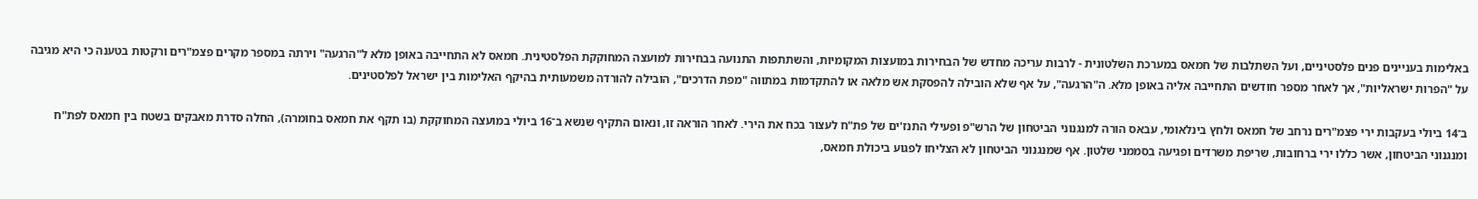באלימות בעניינים פנים פלסטיניים, ועל השתלבות של חמאס במערכת השלטונית - לרבות עריכה מחדש של הבחירות במועצות המקומיות, והשתתפות התנועה בבחירות למועצה המחוקקת הפלסטינית. חמאס לא התחייבה באופן מלא ל"הרגעה" וירתה במספר מקרים פצמ"רים ורקטות בטענה כי היא מגיבה על "הפרות ישראליות", אך לאחר מספר חודשים התחייבה אליה באופן מלא. ה"הרגעה", על אף שלא הובילה להפסקת אש מלאה או להתקדמות במתווה "מפת הדרכים", הובילה להורדה משמעותית בהיקף האלימות בין ישראל לפלסטינים.

ב־14 ביולי בעקבות ירי פצמ"רים נרחב של חמאס ולחץ בינלאומי, עבאס הורה למנגנוני הביטחון של הרש"פ ופעילי התנז'ים של פת"ח לעצור בכח את הירי. לאחר הוראה זו, ונאום התקיף שנשא ב־16 ביולי במועצה המחוקקת (בו תקף את חמאס בחומרה), החלה סדרת מאבקים בשטח בין חמאס לפת"ח ומנגנוני הביטחון, אשר כללו ירי ברחובות, שריפת משרדים ופגיעה בסממני שלטון. אף שמנגנוני הביטחון לא הצליחו לפגוע ביכולת חמאס,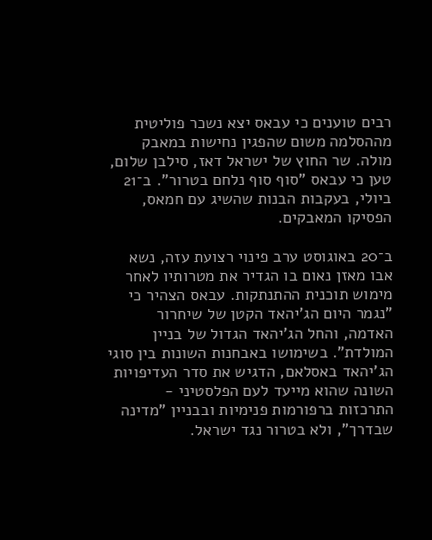רבים טוענים כי עבאס יצא נשכר פוליטית מההסלמה משום שהפגין נחישות במאבק מולה. שר החוץ של ישראל דאז, סילבן שלום, טען כי עבאס "סוף סוף נלחם בטרור". ב־21 ביולי, בעקבות הבנות שהשיג עם חמאס, הפסיקו המאבקים.

ב־20 באוגוסט ערב פינוי רצועת עזה, נשא אבו מאזן נאום בו הגדיר את מטרותיו לאחר מימוש תוכנית ההתנתקות. עבאס הצהיר כי "נגמר היום הג'יהאד הקטן של שיחרור האדמה, והחל הג'יהאד הגדול של בניין המולדת". בשימושו באבחנות השונות בין סוגי הג'יהאד באסלאם, הדגיש את סדר העדיפויות השונה שהוא מייעד לעם הפלסטיני - התרכזות ברפורמות פנימיות ובבניין "מדינה שבדרך", ולא בטרור נגד ישראל.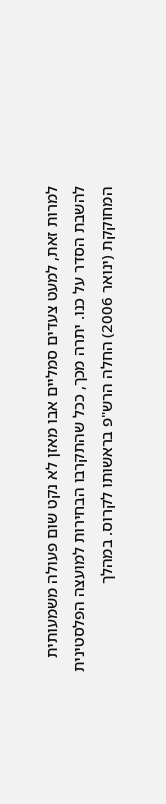למרות זאת, למעט צעדים סמליים אבו מאזן לא נקט שום פעולה משמעותית להשבת הסדר על כנו. יתרה מכך, ככל שהתקרבו הבחירות למועצה הפלסטינית המחוקקת (ינואר 2006) החלה הרש"פ בראשותו לקרוס. במהלך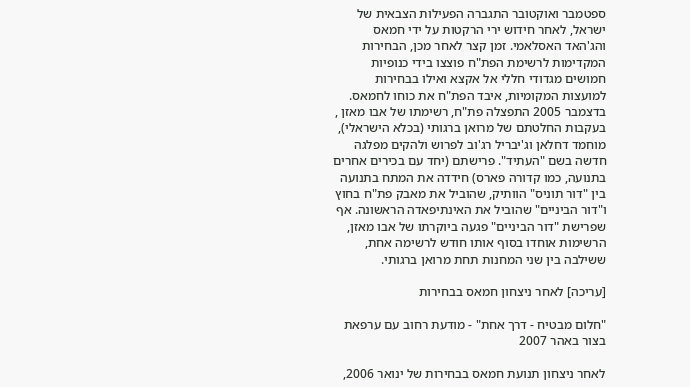ספטמבר ואוקטובר התגברה הפעילות הצבאית של ישראל, לאחר חידוש ירי הרקטות על ידי חמאס והג'האד האסלאמי. זמן קצר לאחר מכן, הבחירות המקדימות לרשימת הפת"ח פוצצו בידי כנופיות חמושים מגדודי חללי אל אקצא ואילו בבחירות למועצות המקומיות, איבד הפת"ח את כוחו לחמאס. בדצמבר 2005 התפצלה פת"ח, רשימתו של אבו מאזן , בעקבות החלטתם של מרואן ברגותי (בכלא הישראלי), מוחמד דחלאן וג'יבריל רג'וב לפרוש ולהקים מפלגה חדשה בשם "העתיד". פרישתם (יחד עם בכירים אחרים בתנועה, כמו קדורה פארס) חידדה את המתח בתנועה בין "דור תוניס" הוותיק, שהוביל את מאבק פת"ח בחוץ ו"דור הביניים" שהוביל את האינתיפאדה הראשונה. אף שפרישת "דור הביניים" פגעה ביוקרתו של אבו מאזן, הרשימות אוחדו בסוף אותו חודש לרשימה אחת, ששילבה בין שני המחנות תחת מרואן ברגותי.

[עריכה] לאחר ניצחון חמאס בבחירות

"חלום מבטיח - דרך אחת" - מודעת רחוב עם ערפאת בצור באהר 2007

לאחר ניצחון תנועת חמאס בבחירות של ינואר 2006,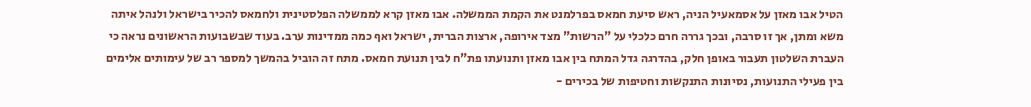הטיל אבו מאזן על אסמאעיל הניה, ראש סיעת חמאס בפרלמנט את הקמת הממשלה. אבו מאזן קרא לממשלה הפלסטינית ולחמאס להכיר בישראל ולנהל איתה משא ומתן, אך זו סרבה, ובכך גררה חרם כלכלי על "הרשות" מצד אירופה, ארצות הברית, ישראל ואף כמה ממדינות ערב. בעוד שבשבועות הראשונים נראה כי העברת השלטון תעבור באופן חלק, בהדרגה גדל המתח בין אבו מאזן ותנועתו פת"ח לבין תנועת חמאס. מתח זה הוביל בהמשך למספר רב של עימותים אלימים בין פעילי התנועות, נסיונות התנקשות וחטיפות של בכירים -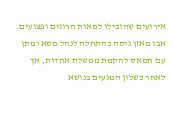אירועים שהובילו למאות הרוגים ופצועים. אבו מאזן ניסה בהתחלה לנהל משא ומתן עם חמאס להקמת ממשלת אחדות, אך לאחר כשלון המגעים בנושא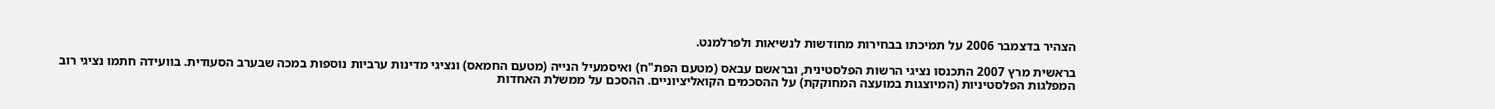הצהיר בדצמבר 2006 על תמיכתו בבחירות מחודשות לנשיאות ולפרלמנט.

בראשית מרץ 2007 התכנסו נציגי הרשות הפלסטינית, ובראשם עבאס (מטעם הפת"ח) ואיסמעיל הנייה (מטעם החמאס) ונציגי מדינות ערביות נוספות במכה שבערב הסעודית. בוועידה חתמו נציגי רוב המפלגות הפלסטיניות (המיוצגות במועצה המחוקקת) על ההסכמים הקואליציוניים. ההסכם על ממשלת האחדות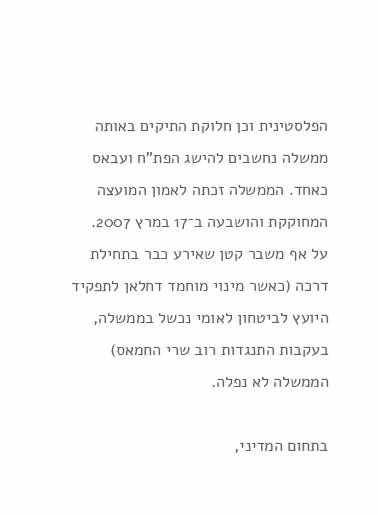הפלסטינית וכן חלוקת התיקים באותה ממשלה נחשבים להישג הפת"ח ועבאס כאחד. הממשלה זכתה לאמון המועצה המחוקקת והושבעה ב־17 במרץ 2007. על אף משבר קטן שאירע כבר בתחילת דרכה (כאשר מינוי מוחמד דחלאן לתפקיד היועץ לביטחון לאומי נכשל בממשלה, בעקבות התנגדות רוב שרי החמאס) הממשלה לא נפלה.

בתחום המדיני,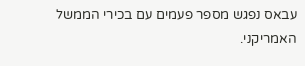עבאס נפגש מספר פעמים עם בכירי הממשל האמריקני.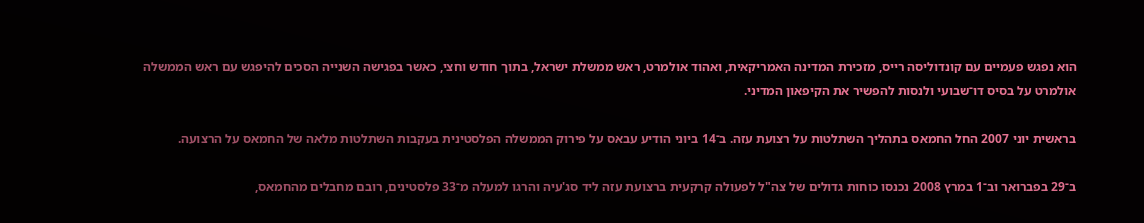הוא נפגש פעמיים עם קונדוליסה רייס, מזכירת המדינה האמריקאית, ואהוד אולמרט, ראש ממשלת ישראל, בתוך חודש וחצי, כאשר בפגישה השנייה הסכים להיפגש עם ראש הממשלה אולמרט על בסיס דו־שבועי ולנסות להפשיר את הקיפאון המדיני.

בראשית יוני 2007 החל החמאס בתהליך השתלטות על רצועת עזה. ב־14 ביוני הודיע עבאס על פירוק הממשלה הפלסטינית בעקבות השתלטות מלאה של החמאס על הרצועה.

ב־29 בפברואר וב־1 במרץ 2008 נכנסו כוחות גדולים של צה"ל לפעולה קרקעית ברצועת עזה ליד סג'עיה והרגו למעלה מ־33 פלסטינים, רובם מחבלים מהחמאס,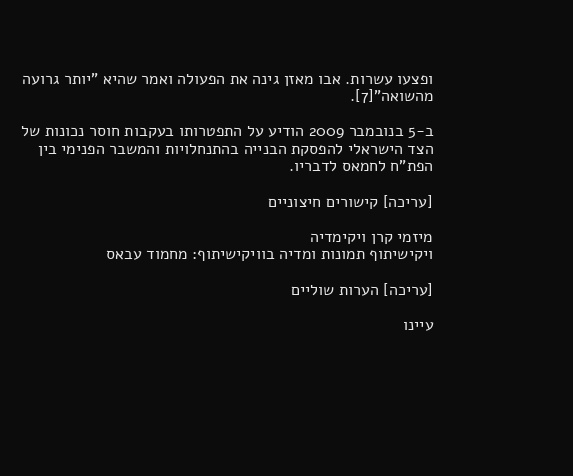ופצעו עשרות. אבו מאזן גינה את הפעולה ואמר שהיא "יותר גרועה מהשואה"[7].

ב-5 בנובמבר 2009 הודיע על התפטרותו בעקבות חוסר נכונות של הצד הישראלי להפסקת הבנייה בהתנחלויות והמשבר הפנימי בין הפת"ח לחמאס לדבריו.

[עריכה] קישורים חיצוניים

מיזמי קרן ויקימדיה
ויקישיתוף תמונות ומדיה בוויקישיתוף: מחמוד עבאס

[עריכה] הערות שוליים

עיינו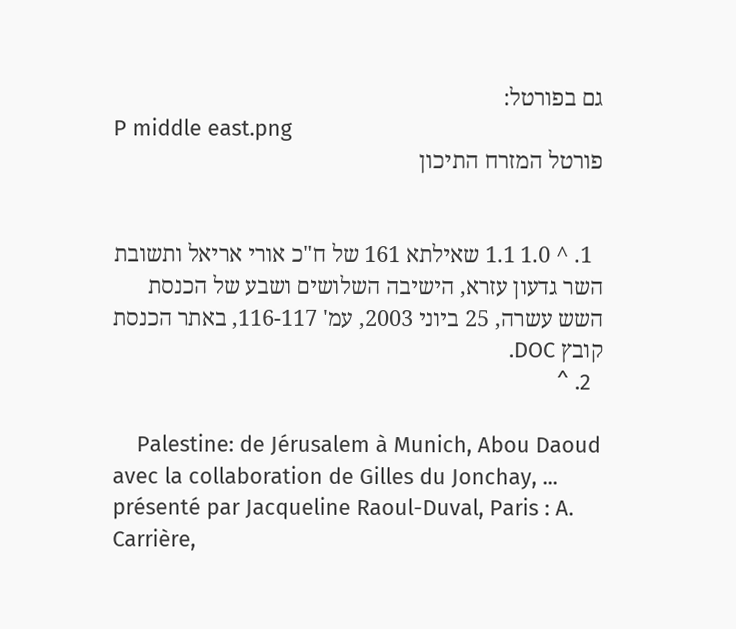גם בפורטל:
P middle east.png
פורטל המזרח התיכון


  1. ^ 1.0 1.1 שאילתא 161 של ח"כ אורי אריאל ותשובת השר גדעון עזרא, הישיבה השלושים ושבע של הכנסת השש עשרה, 25 ביוני 2003, עמ' 116-117, באתר הכנסת קובץ DOC.
  2. ^

    Palestine: de Jérusalem à Munich, Abou Daoud avec la collaboration de Gilles du Jonchay, ... présenté par Jacqueline Raoul-Duval, Paris : A. Carrière,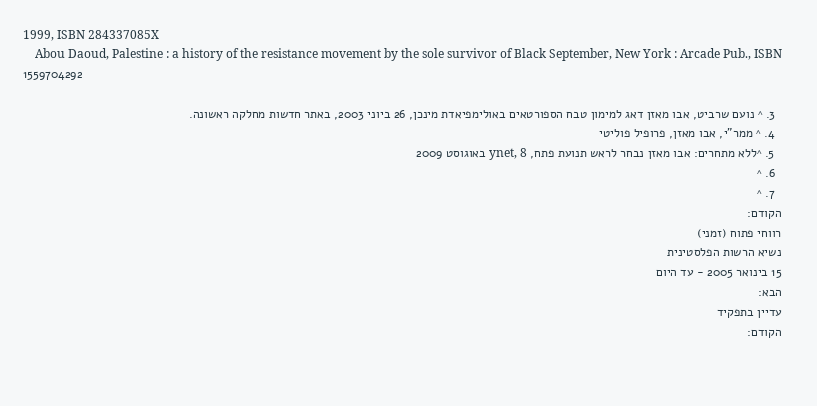1999, ISBN 284337085X
    Abou Daoud, Palestine : a history of the resistance movement by the sole survivor of Black September, New York : Arcade Pub., ISBN 1559704292

  3. ^ נועם שרביט, אבו מאזן דאג למימון טבח הספורטאים באולימפיאדת מינכן, 26 ביוני 2003, באתר חדשות מחלקה ראשונה.
  4. ^ ממר"י, אבו מאזן, פרופיל פוליטי
  5. ^ללא מתחרים: אבו מאזן נבחר לראש תנועת פתח, ynet, 8 באוגוסט 2009
  6. ^
  7. ^
הקודם:
רווחי פתוח (זמני)
נשיא הרשות הפלסטינית
15 בינואר 2005 - עד היום
הבא:
עדיין בתפקיד
הקודם: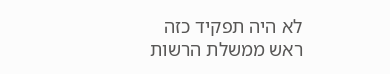לא היה תפקיד כזה
ראש ממשלת הרשות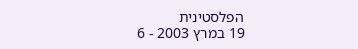הפלסטינית
19 במרץ 2003 - 6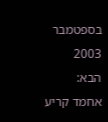בספטמבר 2003
הבא:
אחמד קריע